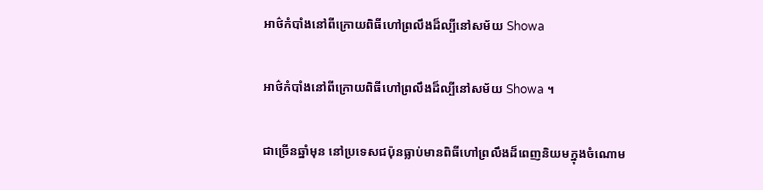អាថ៌កំបាំងនៅពីក្រោយពិធីហៅព្រលឹងដ៏ល្បីនៅសម័យ Showa

អាថ៌កំបាំងនៅពីក្រោយពិធីហៅព្រលឹងដ៏ល្បីនៅសម័យ Showa ។

ជាច្រើនឆ្នាំមុន នៅប្រទេសជប៉ុនធ្លាប់មានពិធីហៅព្រលឹងដ៏ពេញនិយមក្នុងចំណោម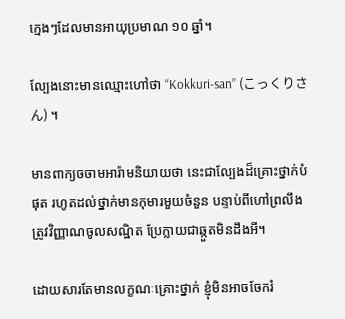ក្មេងៗដែលមានអាយុប្រមាណ ១០ ឆ្នាំ។

ល្បែងនោះមានឈ្មោះហៅថា “Kokkuri-san” (こっくりさん) ។

មានពាក្យចចាមអារ៉ាមនិយាយថា នេះជាល្បែងដ៏គ្រោះថ្នាក់បំផុត រហូតដល់ថ្នាក់មានកុមារមួយចំនួន បន្ទាប់ពីហៅព្រលឹងត្រូវវិញ្ញាណចូលសណ្ឋិត ប្រែក្លាយជាឆ្កួតមិនដឹងអី។

ដោយសារតែមានលក្ខណៈគ្រោះថ្នាក់ ខ្ញុំមិនអាចចែករំ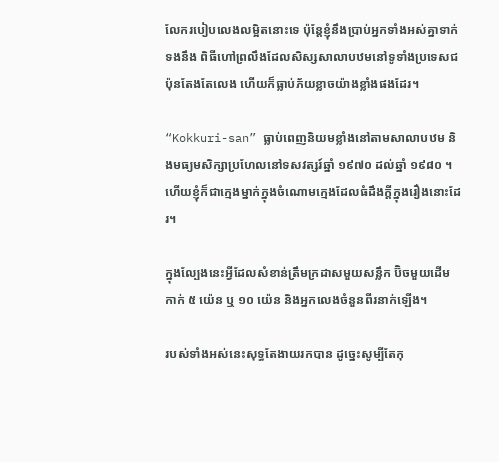លែករបៀបលេងលម្អិតនោះទេ ប៉ុន្តែខ្ញុំនឹងប្រាប់អ្នកទាំងអស់គ្នាទាក់ទងនឹង ពិធីហៅព្រលឹងដែលសិស្សសាលាបឋមនៅទូទាំងប្រទេសជប៉ុនតែងតែលេង ហើយក៏ធ្លាប់ភ័យខ្លាចយ៉ាងខ្លាំងផងដែរ។

“Kokkuri-san” ធ្លាប់ពេញនិយមខ្លាំងនៅតាមសាលាបឋម និងមធ្យមសិក្សាប្រហែលនៅទសវត្សរ៍ឆ្នាំ ១៩៧០ ដល់ឆ្នាំ ១៩៨០ ។ ហើយខ្ញុំក៏ជាក្មេងម្នាក់ក្នុងចំណោមក្មេងដែលធំដឹងក្តីក្នុងរឿងនោះដែរ។

ក្នុងល្បែងនេះអ្វីដែលសំខាន់ត្រឹមក្រដាសមួយសន្លឹក ប៊ិចមួយដើម កាក់ ៥ យ៉េន ឬ ១០ យ៉េន និងអ្នកលេងចំនួនពីរនាក់ឡើង។

របស់ទាំងអស់នេះសុទ្ធតែងាយរកបាន ដូច្នេះសូម្បីតែកុ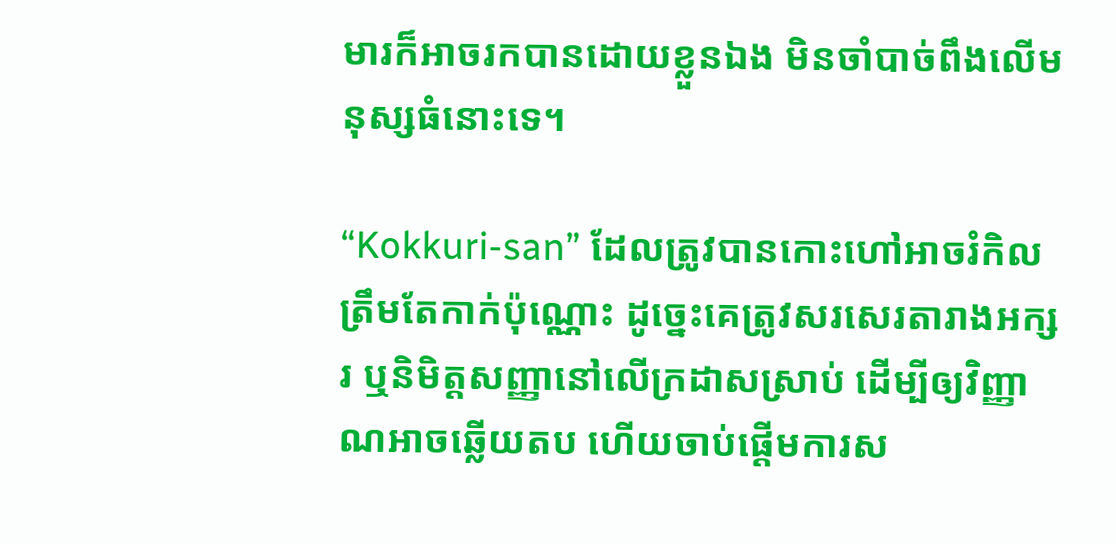មារក៏អាចរកបានដោយខ្លួនឯង មិនចាំបាច់ពឹងលើមនុស្សធំនោះទេ។

“Kokkuri-san” ដែលត្រូវបានកោះហៅអាចរំកិលត្រឹមតែកាក់ប៉ុណ្ណោះ ដូច្នេះគេត្រូវសរសេរតារាងអក្សរ ឬនិមិត្តសញ្ញានៅលើក្រដាសស្រាប់ ដើម្បីឲ្យវិញ្ញាណអាចឆ្លើយតប ហើយចាប់ផ្តើមការស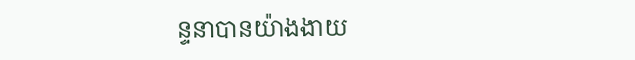ន្ទនាបានយ៉ាងងាយ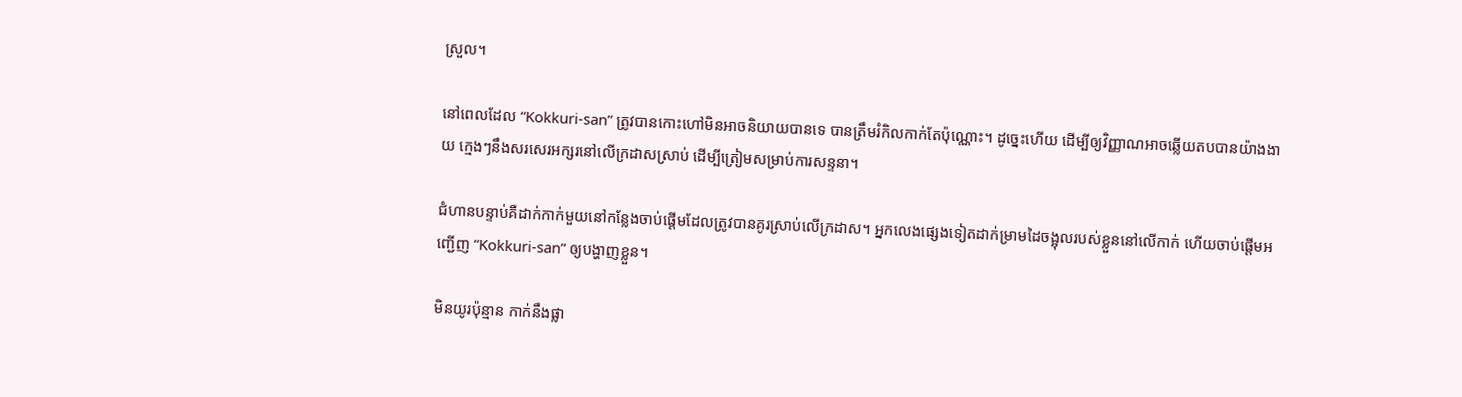ស្រួល។

នៅពេលដែល “Kokkuri-san” ត្រូវបានកោះហៅមិនអាចនិយាយបានទេ បានត្រឹមរំកិលកាក់តែប៉ុណ្ណោះ។ ដូច្នេះហើយ ដើម្បីឲ្យវិញ្ញាណអាចឆ្លើយតបបានយ៉ាងងាយ ក្មេងៗនឹងសរសេរអក្សរនៅលើក្រដាសស្រាប់ ដើម្បីត្រៀមសម្រាប់ការសន្ទនា។

ជំហានបន្ទាប់គឺដាក់កាក់មួយនៅកន្លែងចាប់ផ្តើមដែលត្រូវបានគូរស្រាប់លើក្រដាស។ អ្នកលេងផ្សេងទៀតដាក់ម្រាមដៃចង្អុលរបស់ខ្លួននៅលើកាក់ ហើយចាប់ផ្តើមអញ្ជើញ “Kokkuri-san” ឲ្យបង្ហាញខ្លួន។

មិនយូរប៉ុន្មាន កាក់នឹងផ្លា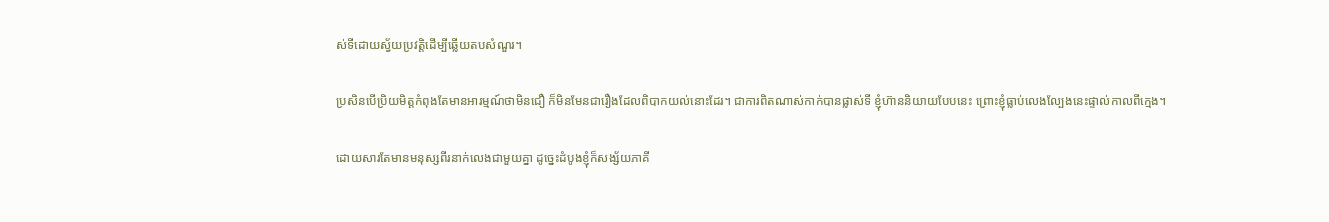ស់ទីដោយស្វ័យប្រវត្តិដើម្បីឆ្លើយតបសំណួរ។

ប្រសិនបើប្រិយមិត្តកំពុងតែមានអារម្មណ៍ថាមិនជឿ ក៏មិនមែនជារឿងដែលពិបាកយល់នោះដែរ។ ជាការពិតណាស់កាក់បានផ្លាស់ទី ខ្ញុំហ៊ាននិយាយបែបនេះ ព្រោះខ្ញុំធ្លាប់លេងល្បែងនេះផ្ទាល់កាលពីក្មេង។

ដោយសារតែមានមនុស្សពីរនាក់លេងជាមួយគ្នា ដូច្នេះដំបូងខ្ញុំក៏សង្ស័យភាគី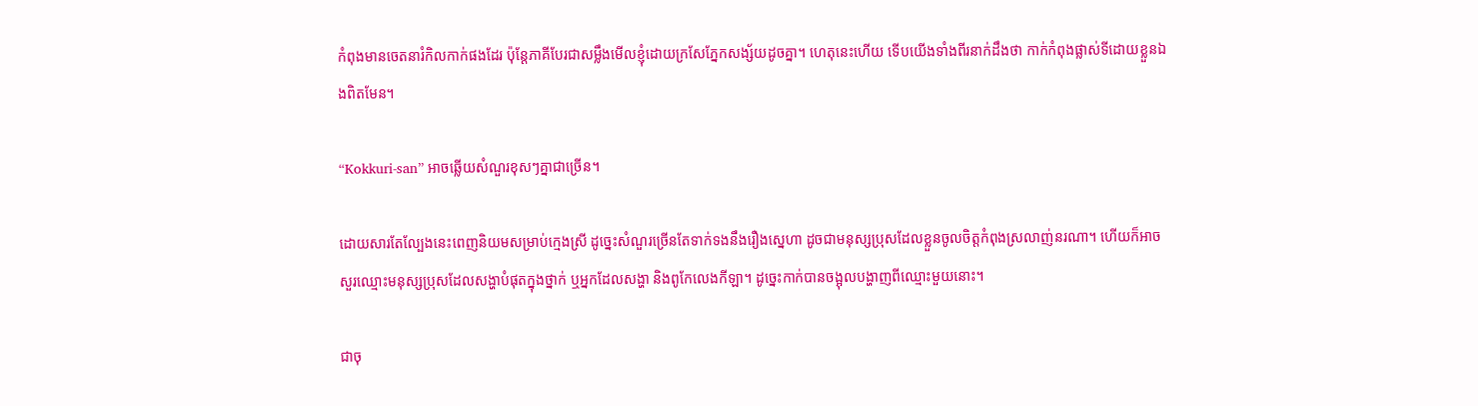កំពុងមានចេតនារំកិលកាក់ផងដែរ ប៉ុន្តែភាគីបែរជាសម្លឹងមើលខ្ញុំដោយក្រសែភ្នែកសង្ស័យដូចគ្នា។ ហេតុនេះហើយ ទើបយើងទាំងពីរនាក់ដឹងថា កាក់កំពុងផ្លាស់ទីដោយខ្លួនឯងពិតមែន។

“Kokkuri-san” អាចឆ្លើយសំណួរខុសៗគ្នាជាច្រើន។

ដោយសារតែល្បែងនេះពេញនិយមសម្រាប់ក្មេងស្រី ដូច្នេះសំណួរច្រើនតែទាក់ទងនឹងរឿងស្នេហា ដូចជាមនុស្សប្រុសដែលខ្លួនចូលចិត្តកំពុងស្រលាញ់នរណា។ ហើយក៏អាចសួរឈ្មោះមនុស្សប្រុសដែលសង្ហាបំផុតក្នុងថ្នាក់ ឬអ្នកដែលសង្ហា និងពូកែលេងកីឡា។ ដូច្នេះកាក់បានចង្អុលបង្ហាញពីឈ្មោះមួយនោះ។

ជាចុ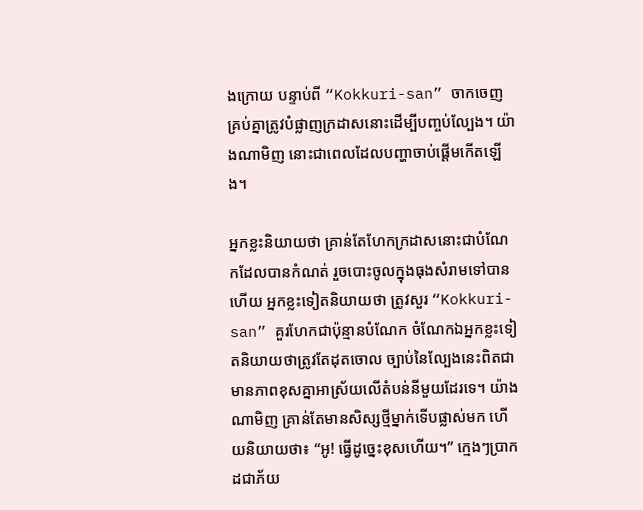ងក្រោយ បន្ទាប់ពី “Kokkuri-san” ចាកចេញ គ្រប់គ្នាត្រូវបំផ្លាញក្រដាសនោះដើម្បីបញ្ចប់ល្បែង។ យ៉ាងណាមិញ នោះជាពេលដែលបញ្ហាចាប់ផ្តើមកើតឡើង។

អ្នកខ្លះនិយាយថា គ្រាន់តែហែកក្រដាសនោះជាបំណែកដែលបានកំណត់ រួចបោះចូលក្នុងធុងសំរាមទៅបានហើយ អ្នកខ្លះទៀតនិយាយថា ត្រូវសួរ “Kokkuri-san” គួរហែកជាប៉ុន្មានបំណែក ចំណែកឯអ្នកខ្លះទៀតនិយាយថាត្រូវតែដុតចោល ច្បាប់នៃល្បែងនេះពិតជាមានភាពខុសគ្នាអាស្រ័យលើតំបន់នីមួយដែរទេ។ យ៉ាងណាមិញ គ្រាន់តែមានសិស្សថ្មីម្នាក់ទើបផ្លាស់មក ហើយនិយាយថា៖ “អូ! ធ្វើដូច្នេះខុសហើយ។” ក្មេងៗប្រាកដជាភ័យ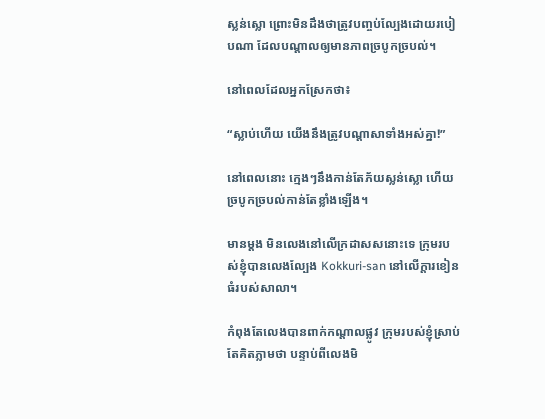ស្លន់ស្លោ ព្រោះមិនដឹងថាត្រូវបញ្ចប់ល្បែងដោយរបៀបណា ដែលបណ្តាលឲ្យមានភាពច្របូកច្របល់។

នៅពេលដែលអ្នកស្រែកថា៖

“ស្លាប់ហើយ យើងនឹងត្រូវបណ្តាសាទាំងអស់គ្នា!”

នៅពេលនោះ ក្មេងៗនឹងកាន់តែភ័យស្លន់ស្លោ ហើយច្របូកច្របល់កាន់តែខ្លាំងឡើង។

មានម្តង មិនលេងនៅលើក្រដាសសនោះទេ ក្រុមរបស់ខ្ញុំបានលេងល្បែង Kokkuri-san នៅលើក្តារខៀនធំរបស់សាលា។

កំពុងតែលេងបានពាក់កណ្តាលផ្លូវ ក្រុមរបស់ខ្ញុំស្រាប់តែគិតភ្លាមថា បន្ទាប់ពីលេងមិ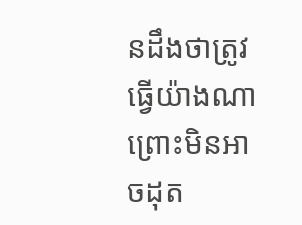នដឹងថាត្រូវធ្វើយ៉ាងណា ព្រោះមិនអាចដុត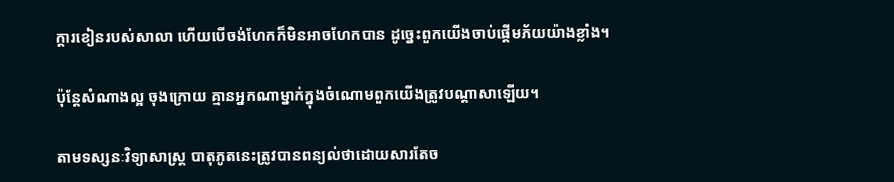ក្តារខៀនរបស់សាលា ហើយបើចង់ហែកក៏មិនអាចហែកបាន ដូច្នេះពួកយើងចាប់ផ្តើមភ័យយ៉ាងខ្លាំង។

ប៉ុន្តែសំណាងល្អ ចុងក្រោយ គ្មានអ្នកណាម្នាក់ក្នុងចំណោមពួកយើងត្រូវបណ្តាសាឡើយ។

តាមទស្សនៈវិទ្យាសាស្ត្រ បាតុភូតនេះត្រូវបានពន្យល់ថាដោយសារតែច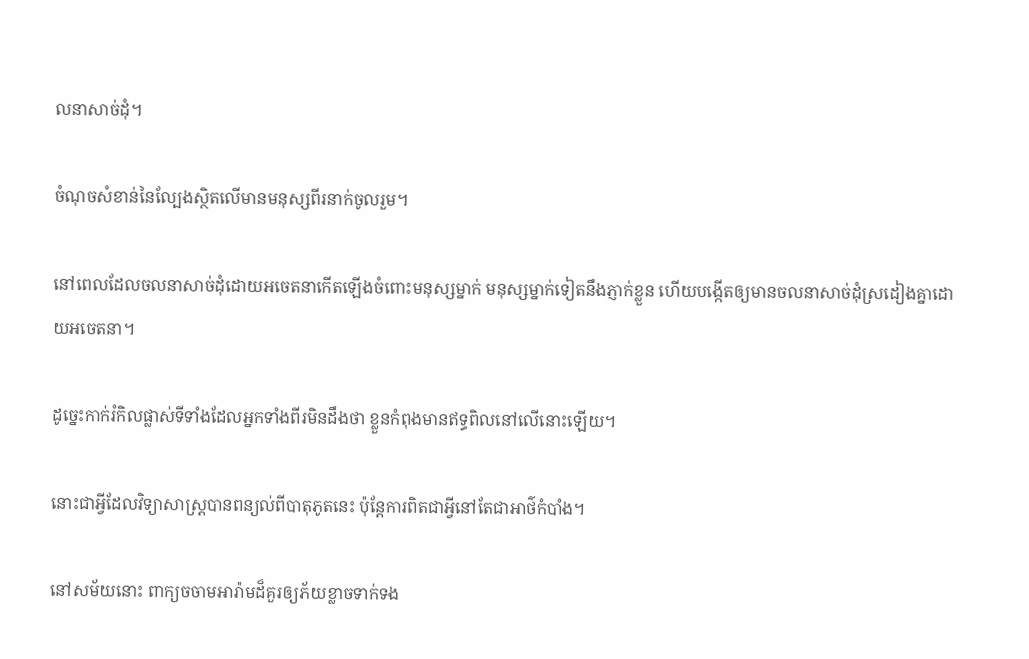លនាសាច់ដុំ។

ចំណុចសំខាន់នៃល្បែងស្ថិតលើមានមនុស្សពីរនាក់ចូលរួម។

នៅពេលដែលចលនាសាច់ដុំដោយអចេតនាកើតឡើងចំពោះមនុស្សម្នាក់ មនុស្សម្នាក់ទៀតនឹងភ្ញាក់ខ្លួន ហើយបង្កើតឲ្យមានចលនាសាច់ដុំស្រដៀងគ្នាដោយអចេតនា។

ដូច្នេះកាក់រំកិលផ្លាស់ទីទាំងដែលអ្នកទាំងពីរមិនដឹងថា ខ្លួនកំពុងមានឥទ្ធពិលនៅលើនោះឡើយ។

នោះជាអ្វីដែលវិទ្យាសាស្ត្របានពន្យល់ពីបាតុភូតនេះ ប៉ុន្តែការពិតជាអ្វីនៅតែជាអាថ៌កំបាំង។

នៅសម័យនោះ ពាក្យចចាមអារ៉ាមដ៏គួរឲ្យភ័យខ្លាចទាក់ទង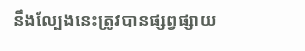នឹងល្បែងនេះត្រូវបានផ្សព្វផ្សាយ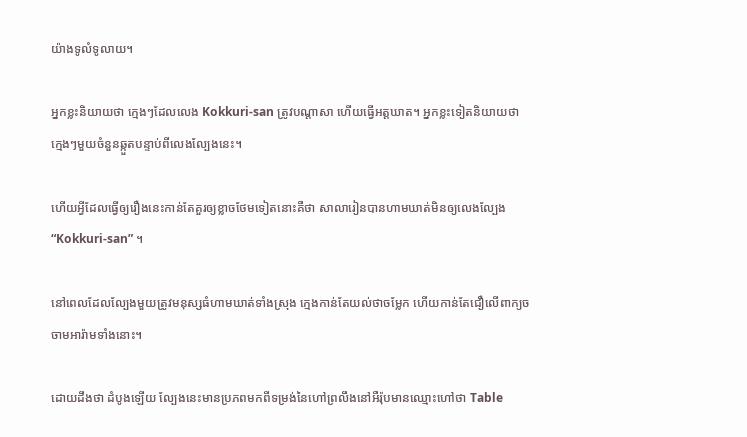យ៉ាងទូលំទូលាយ។

អ្នកខ្លះនិយាយថា ក្មេងៗដែលលេង Kokkuri-san ត្រូវបណ្តាសា ហើយធ្វើអត្តឃាត។ អ្នកខ្លះទៀតនិយាយថា ក្មេងៗមួយចំនួនឆ្កួតបន្ទាប់ពីលេងល្បែងនេះ។

ហើយអ្វីដែលធ្វើឲ្យរឿងនេះកាន់តែគួរឲ្យខ្លាចថែមទៀតនោះគឺថា សាលារៀនបានហាមឃាត់មិនឲ្យលេងល្បែង “Kokkuri-san” ។

នៅពេលដែលល្បែងមួយត្រូវមនុស្សធំហាមឃាត់ទាំងស្រុង ក្មេងកាន់តែយល់ថាចម្លែក ហើយកាន់តែជឿលើពាក្យចចាមអារ៉ាមទាំងនោះ។

ដោយដឹងថា ដំបូងឡើយ ល្បែងនេះមានប្រភពមកពីទម្រង់នៃហៅព្រលឹងនៅអឺរ៉ុបមានឈ្មោះហៅថា Table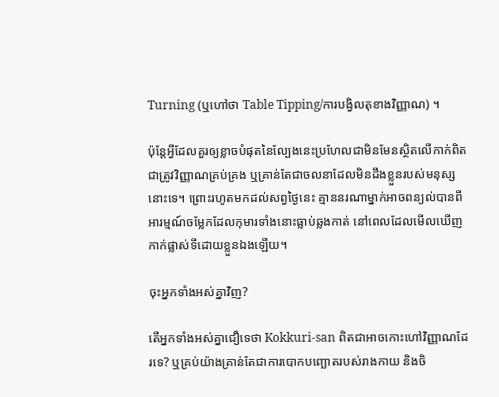Turning (ឬហៅថា Table Tipping/ការបង្វិលតុខាងវិញ្ញាណ) ។

ប៉ុន្តែអ្វីដែលគួរឲ្យខ្លាចបំផុតនៃល្បែងនេះប្រហែលជាមិនមែនស្ថិតលើកាក់ពិតជាត្រូវវិញ្ញាណគ្រប់គ្រង ឬគ្រាន់តែជាចលនាដែលមិនដឹងខ្លួនរបស់មនុស្សនោះទេ។ ព្រោះរហូតមកដល់សព្វថ្ងៃនេះ គ្មាននរណាម្នាក់អាចពន្យល់បានពីអារម្មណ៍ចម្លែកដែលកុមារទាំងនោះធ្លាប់ឆ្លងកាត់ នៅពេលដែលមើលឃើញកាក់ផ្លាស់ទីដោយខ្លួនឯងឡើយ។

ចុះអ្នកទាំងអស់គ្នាវិញ?

តើអ្នកទាំងអស់គ្នាជឿទេថា Kokkuri-san ពិតជាអាចកោះហៅវិញ្ញាណដែរទេ? ឬគ្រប់យ៉ាងគ្រាន់តែជាការបោកបញ្ឆោតរបស់រាងកាយ និងចិ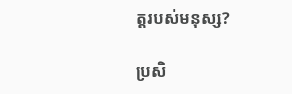ត្តរបស់មនុស្ស?

ប្រសិ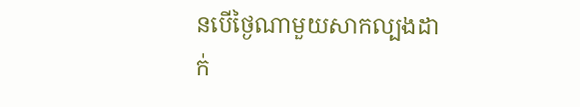នបើថ្ងៃណាមួយសាកល្បងដាក់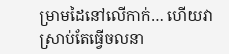ម្រាមដៃនៅលើកាក់… ហើយវាស្រាប់តែធ្វើចលនា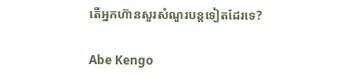តើអ្នកហ៊ានសួរសំណួរបន្តទៀតដែរទេ?

Abe Kengo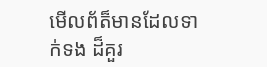មើលព័ត៏មានដែលទាក់ទង ដ៏គួរ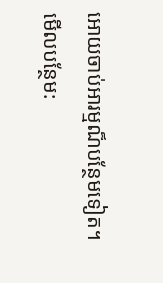អោយចាប់អារម្មណ៏បន្ថែមទៀត។
មើលបន្ថែម: